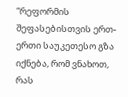“რეფორმის შეფასებისთვის ერთ-ერთი საუკეთესო გზა იქნება, რომ ვნახოთ, რას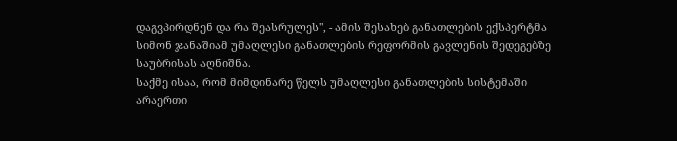დაგვპირდნენ და რა შეასრულეს", - ამის შესახებ განათლების ექსპერტმა სიმონ ჯანაშიამ უმაღლესი განათლების რეფორმის გავლენის შედეგებზე საუბრისას აღნიშნა.
საქმე ისაა, რომ მიმდინარე წელს უმაღლესი განათლების სისტემაში არაერთი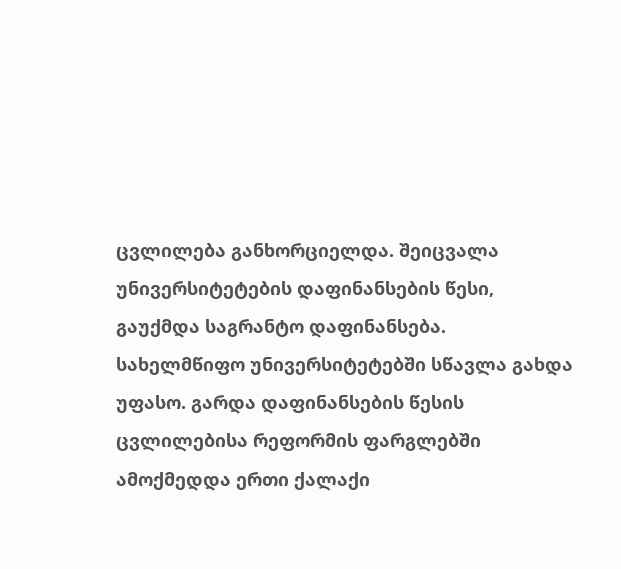ცვლილება განხორციელდა. შეიცვალა უნივერსიტეტების დაფინანსების წესი, გაუქმდა საგრანტო დაფინანსება. სახელმწიფო უნივერსიტეტებში სწავლა გახდა უფასო. გარდა დაფინანსების წესის ცვლილებისა რეფორმის ფარგლებში ამოქმედდა ერთი ქალაქი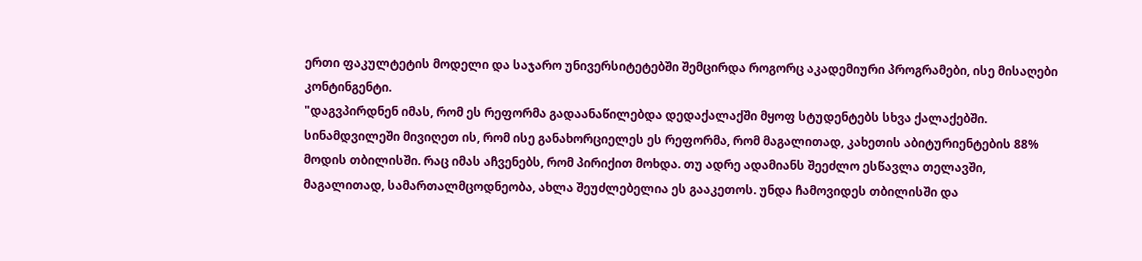ერთი ფაკულტეტის მოდელი და საჯარო უნივერსიტეტებში შემცირდა როგორც აკადემიური პროგრამები, ისე მისაღები კონტინგენტი.
"დაგვპირდნენ იმას, რომ ეს რეფორმა გადაანაწილებდა დედაქალაქში მყოფ სტუდენტებს სხვა ქალაქებში. სინამდვილეში მივიღეთ ის, რომ ისე განახორციელეს ეს რეფორმა, რომ მაგალითად, კახეთის აბიტურიენტების 88% მოდის თბილისში. რაც იმას აჩვენებს, რომ პირიქით მოხდა. თუ ადრე ადამიანს შეეძლო ესწავლა თელავში, მაგალითად, სამართალმცოდნეობა, ახლა შეუძლებელია ეს გააკეთოს. უნდა ჩამოვიდეს თბილისში და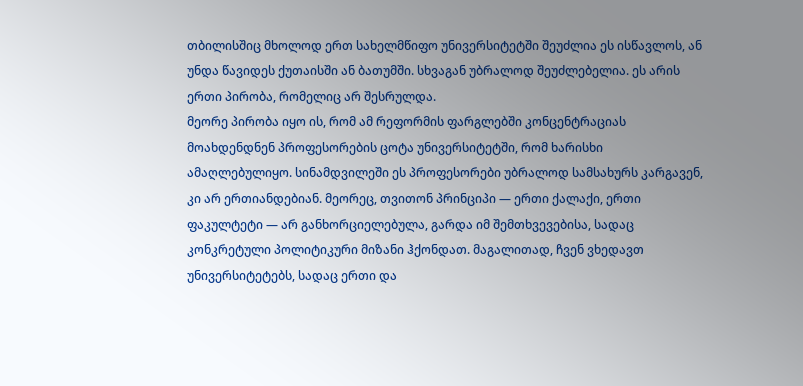თბილისშიც მხოლოდ ერთ სახელმწიფო უნივერსიტეტში შეუძლია ეს ისწავლოს, ან უნდა წავიდეს ქუთაისში ან ბათუმში. სხვაგან უბრალოდ შეუძლებელია. ეს არის ერთი პირობა, რომელიც არ შესრულდა.
მეორე პირობა იყო ის, რომ ამ რეფორმის ფარგლებში კონცენტრაციას მოახდენდნენ პროფესორების ცოტა უნივერსიტეტში, რომ ხარისხი ამაღლებულიყო. სინამდვილეში ეს პროფესორები უბრალოდ სამსახურს კარგავენ, კი არ ერთიანდებიან. მეორეც, თვითონ პრინციპი — ერთი ქალაქი, ერთი ფაკულტეტი — არ განხორციელებულა, გარდა იმ შემთხვევებისა, სადაც კონკრეტული პოლიტიკური მიზანი ჰქონდათ. მაგალითად, ჩვენ ვხედავთ უნივერსიტეტებს, სადაც ერთი და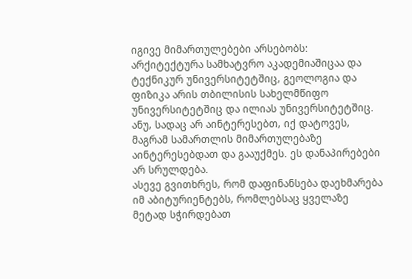იგივე მიმართულებები არსებობს: არქიტექტურა სამხატვრო აკადემიაშიცაა და ტექნიკურ უნივერსიტეტშიც, გეოლოგია და ფიზიკა არის თბილისის სახელმწიფო უნივერსიტეტშიც და ილიას უნივერსიტეტშიც. ანუ, სადაც არ აინტერესებთ, იქ დატოვეს, მაგრამ სამართლის მიმართულებაზე აინტერესებდათ და გააუქმეს. ეს დანაპირებები არ სრულდება.
ასევე გვითხრეს, რომ დაფინანსება დაეხმარება იმ აბიტურიენტებს, რომლებსაც ყველაზე მეტად სჭირდებათ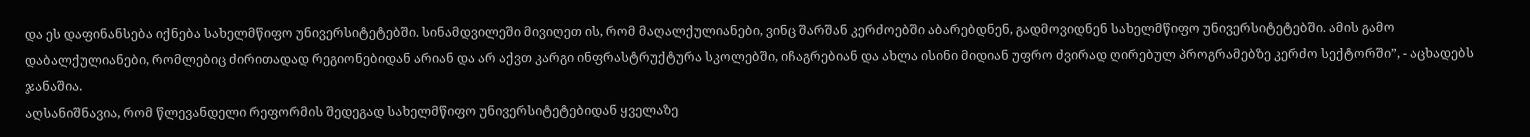და ეს დაფინანსება იქნება სახელმწიფო უნივერსიტეტებში. სინამდვილეში მივიღეთ ის, რომ მაღალქულიანები, ვინც შარშან კერძოებში აბარებდნენ, გადმოვიდნენ სახელმწიფო უნივერსიტეტებში. ამის გამო დაბალქულიანები, რომლებიც ძირითადად რეგიონებიდან არიან და არ აქვთ კარგი ინფრასტრუქტურა სკოლებში, იჩაგრებიან და ახლა ისინი მიდიან უფრო ძვირად ღირებულ პროგრამებზე კერძო სექტორში”, - აცხადებს ჯანაშია.
აღსანიშნავია, რომ წლევანდელი რეფორმის შედეგად სახელმწიფო უნივერსიტეტებიდან ყველაზე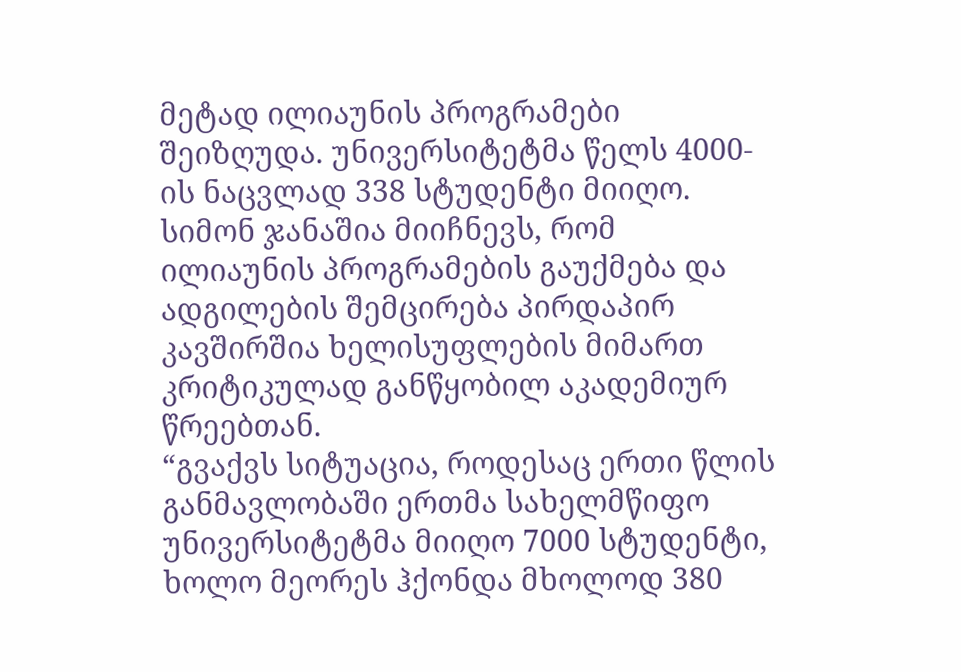მეტად ილიაუნის პროგრამები შეიზღუდა. უნივერსიტეტმა წელს 4000-ის ნაცვლად 338 სტუდენტი მიიღო. სიმონ ჯანაშია მიიჩნევს, რომ ილიაუნის პროგრამების გაუქმება და ადგილების შემცირება პირდაპირ კავშირშია ხელისუფლების მიმართ კრიტიკულად განწყობილ აკადემიურ წრეებთან.
“გვაქვს სიტუაცია, როდესაც ერთი წლის განმავლობაში ერთმა სახელმწიფო უნივერსიტეტმა მიიღო 7000 სტუდენტი, ხოლო მეორეს ჰქონდა მხოლოდ 380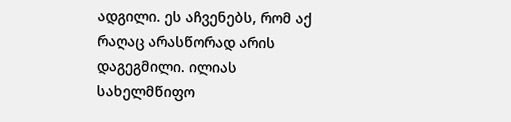ადგილი. ეს აჩვენებს, რომ აქ რაღაც არასწორად არის დაგეგმილი. ილიას სახელმწიფო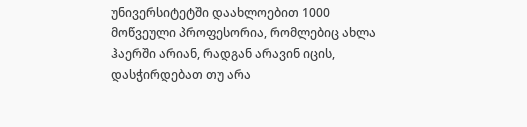უნივერსიტეტში დაახლოებით 1000 მოწვეული პროფესორია, რომლებიც ახლა ჰაერში არიან, რადგან არავინ იცის, დასჭირდებათ თუ არა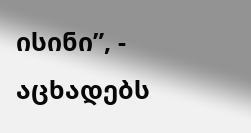ისინი”, - აცხადებს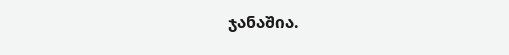ჯანაშია.